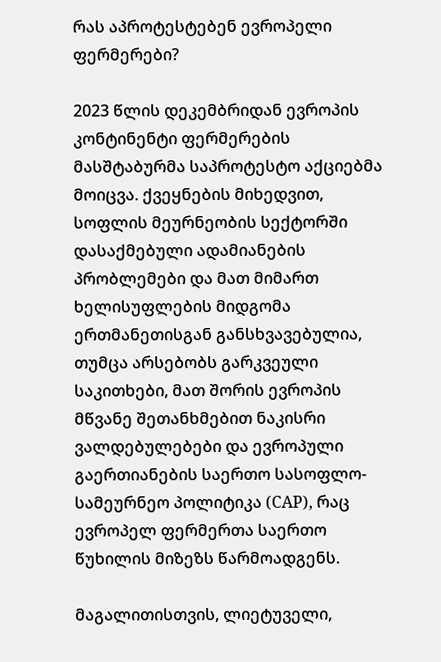რას აპროტესტებენ ევროპელი ფერმერები?

2023 წლის დეკემბრიდან ევროპის კონტინენტი ფერმერების მასშტაბურმა საპროტესტო აქციებმა მოიცვა. ქვეყნების მიხედვით, სოფლის მეურნეობის სექტორში დასაქმებული ადამიანების პრობლემები და მათ მიმართ ხელისუფლების მიდგომა ერთმანეთისგან განსხვავებულია, თუმცა არსებობს გარკვეული საკითხები, მათ შორის ევროპის მწვანე შეთანხმებით ნაკისრი ვალდებულებები და ევროპული გაერთიანების საერთო სასოფლო-სამეურნეო პოლიტიკა (CAP), რაც ევროპელ ფერმერთა საერთო წუხილის მიზეზს წარმოადგენს.

მაგალითისთვის, ლიეტუველი,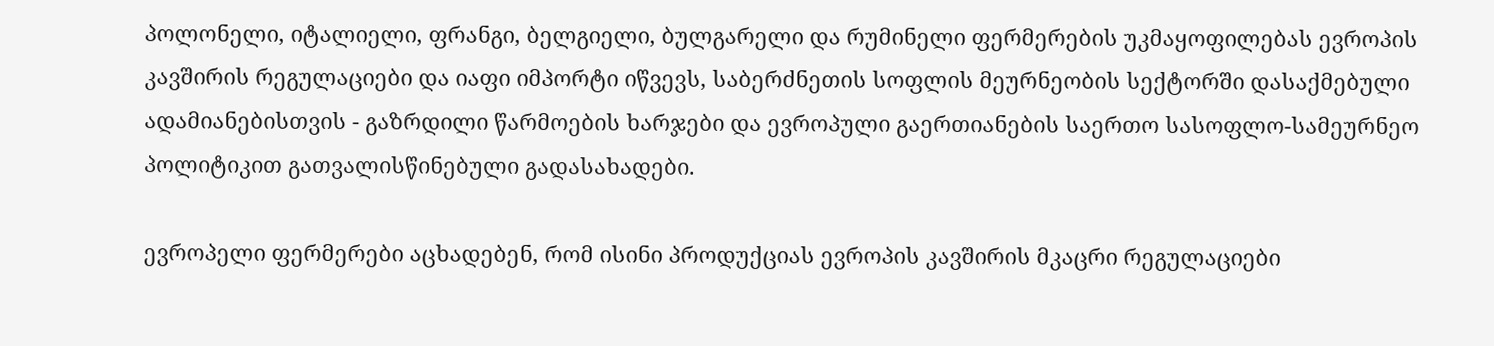პოლონელი, იტალიელი, ფრანგი, ბელგიელი, ბულგარელი და რუმინელი ფერმერების უკმაყოფილებას ევროპის კავშირის რეგულაციები და იაფი იმპორტი იწვევს, საბერძნეთის სოფლის მეურნეობის სექტორში დასაქმებული ადამიანებისთვის - გაზრდილი წარმოების ხარჯები და ევროპული გაერთიანების საერთო სასოფლო-სამეურნეო პოლიტიკით გათვალისწინებული გადასახადები.

ევროპელი ფერმერები აცხადებენ, რომ ისინი პროდუქციას ევროპის კავშირის მკაცრი რეგულაციები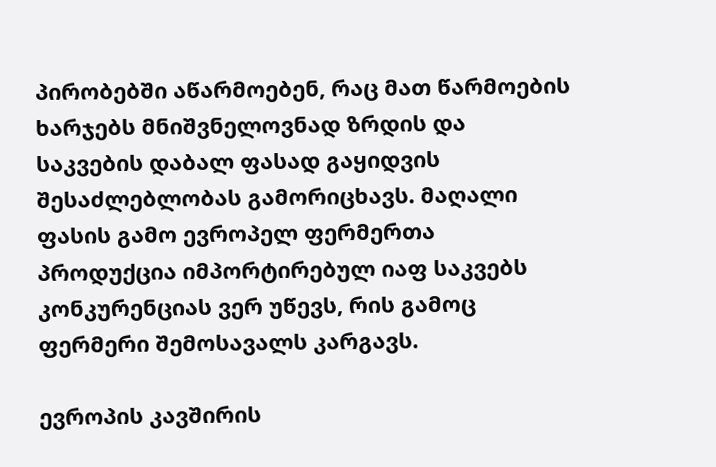პირობებში აწარმოებენ, რაც მათ წარმოების ხარჯებს მნიშვნელოვნად ზრდის და საკვების დაბალ ფასად გაყიდვის შესაძლებლობას გამორიცხავს. მაღალი ფასის გამო ევროპელ ფერმერთა პროდუქცია იმპორტირებულ იაფ საკვებს კონკურენციას ვერ უწევს, რის გამოც ფერმერი შემოსავალს კარგავს.

ევროპის კავშირის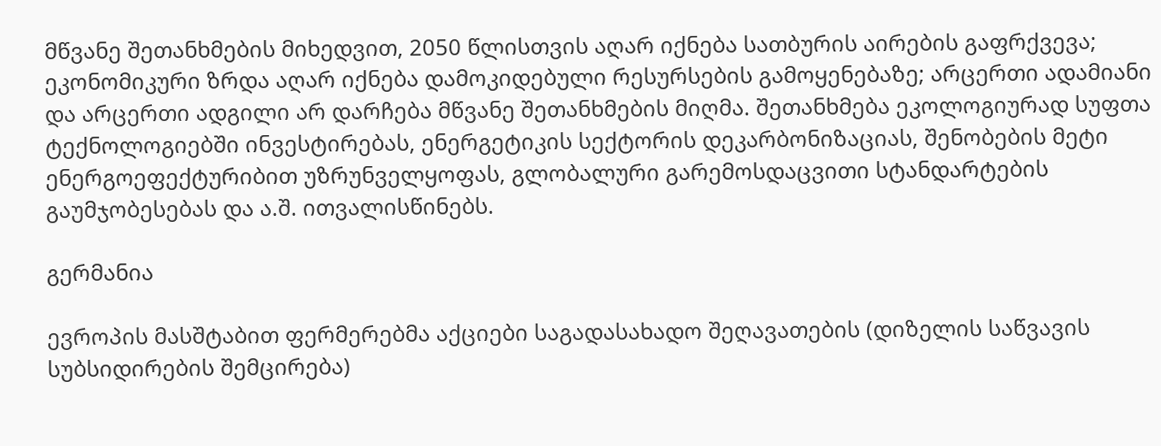მწვანე შეთანხმების მიხედვით, 2050 წლისთვის აღარ იქნება სათბურის აირების გაფრქვევა; ეკონომიკური ზრდა აღარ იქნება დამოკიდებული რესურსების გამოყენებაზე; არცერთი ადამიანი და არცერთი ადგილი არ დარჩება მწვანე შეთანხმების მიღმა. შეთანხმება ეკოლოგიურად სუფთა ტექნოლოგიებში ინვესტირებას, ენერგეტიკის სექტორის დეკარბონიზაციას, შენობების მეტი ენერგოეფექტურიბით უზრუნველყოფას, გლობალური გარემოსდაცვითი სტანდარტების გაუმჯობესებას და ა.შ. ითვალისწინებს.

გერმანია

ევროპის მასშტაბით ფერმერებმა აქციები საგადასახადო შეღავათების (დიზელის საწვავის სუბსიდირების შემცირება)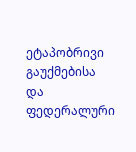ეტაპობრივი გაუქმებისა და ფედერალური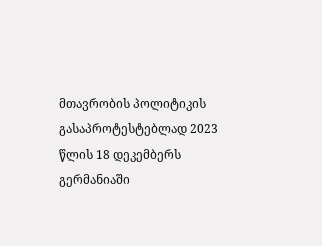მთავრობის პოლიტიკის გასაპროტესტებლად 2023 წლის 18 დეკემბერს გერმანიაში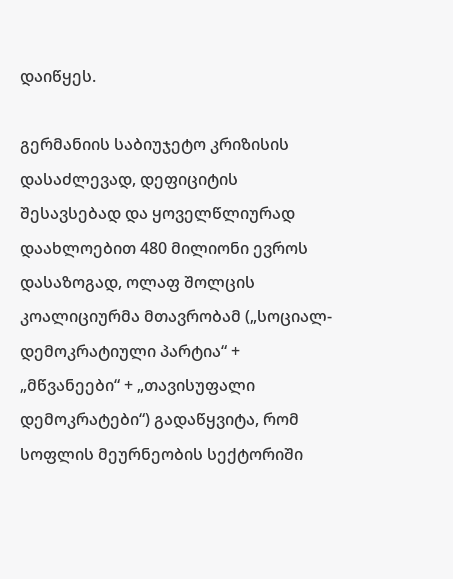დაიწყეს.

გერმანიის საბიუჯეტო კრიზისის დასაძლევად, დეფიციტის შესავსებად და ყოველწლიურად დაახლოებით 480 მილიონი ევროს დასაზოგად, ოლაფ შოლცის კოალიციურმა მთავრობამ („სოციალ-დემოკრატიული პარტია“ + „მწვანეები“ + „თავისუფალი დემოკრატები“) გადაწყვიტა, რომ სოფლის მეურნეობის სექტორიში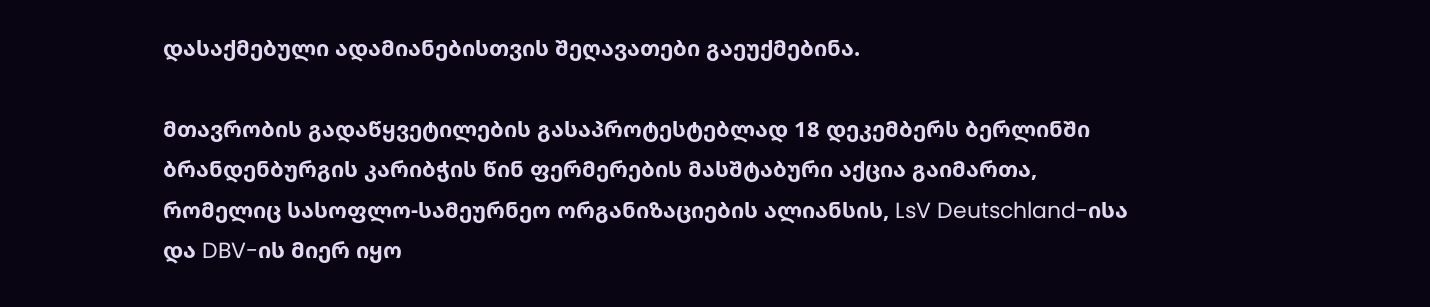დასაქმებული ადამიანებისთვის შეღავათები გაეუქმებინა.

მთავრობის გადაწყვეტილების გასაპროტესტებლად 18 დეკემბერს ბერლინში ბრანდენბურგის კარიბჭის წინ ფერმერების მასშტაბური აქცია გაიმართა, რომელიც სასოფლო-სამეურნეო ორგანიზაციების ალიანსის, LsV Deutschland-ისა და DBV-ის მიერ იყო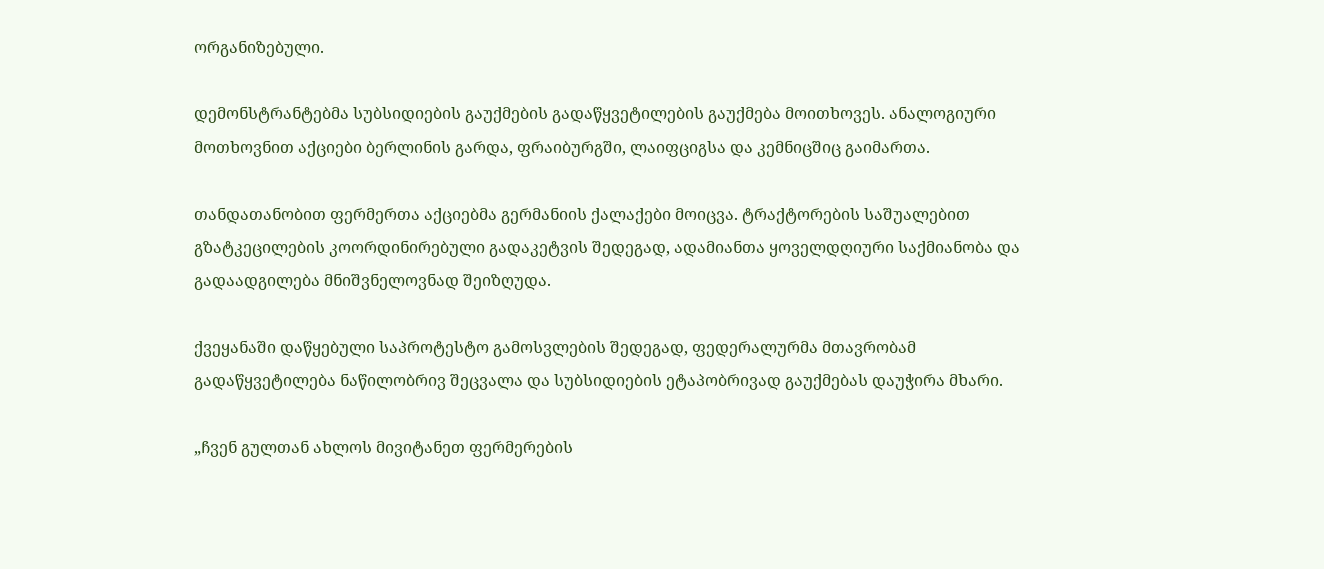ორგანიზებული.

დემონსტრანტებმა სუბსიდიების გაუქმების გადაწყვეტილების გაუქმება მოითხოვეს. ანალოგიური მოთხოვნით აქციები ბერლინის გარდა, ფრაიბურგში, ლაიფციგსა და კემნიცშიც გაიმართა.

თანდათანობით ფერმერთა აქციებმა გერმანიის ქალაქები მოიცვა. ტრაქტორების საშუალებით გზატკეცილების კოორდინირებული გადაკეტვის შედეგად, ადამიანთა ყოველდღიური საქმიანობა და გადაადგილება მნიშვნელოვნად შეიზღუდა.

ქვეყანაში დაწყებული საპროტესტო გამოსვლების შედეგად, ფედერალურმა მთავრობამ გადაწყვეტილება ნაწილობრივ შეცვალა და სუბსიდიების ეტაპობრივად გაუქმებას დაუჭირა მხარი.

„ჩვენ გულთან ახლოს მივიტანეთ ფერმერების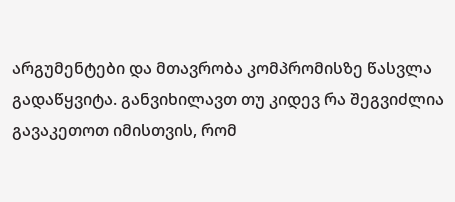არგუმენტები და მთავრობა კომპრომისზე წასვლა გადაწყვიტა. განვიხილავთ თუ კიდევ რა შეგვიძლია გავაკეთოთ იმისთვის, რომ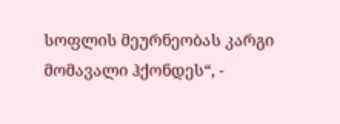სოფლის მეურნეობას კარგი მომავალი ჰქონდეს“, -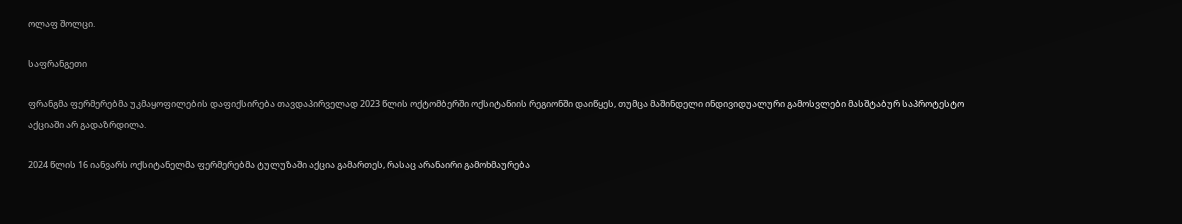ოლაფ შოლცი.

საფრანგეთი

ფრანგმა ფერმერებმა უკმაყოფილების დაფიქსირება თავდაპირველად 2023 წლის ოქტომბერში ოქსიტანიის რეგიონში დაიწყეს, თუმცა მაშინდელი ინდივიდუალური გამოსვლები მასშტაბურ საპროტესტო აქციაში არ გადაზრდილა.

2024 წლის 16 იანვარს ოქსიტანელმა ფერმერებმა ტულუზაში აქცია გამართეს, რასაც არანაირი გამოხმაურება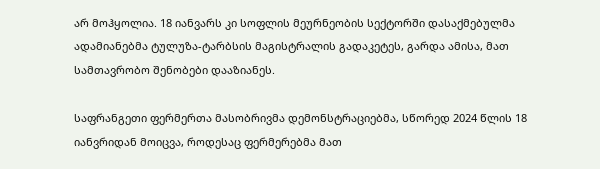არ მოჰყოლია. 18 იანვარს კი სოფლის მეურნეობის სექტორში დასაქმებულმა ადამიანებმა ტულუზა-ტარბსის მაგისტრალის გადაკეტეს, გარდა ამისა, მათ სამთავრობო შენობები დააზიანეს.

საფრანგეთი ფერმერთა მასობრივმა დემონსტრაციებმა, სწორედ 2024 წლის 18 იანვრიდან მოიცვა, როდესაც ფერმერებმა მათ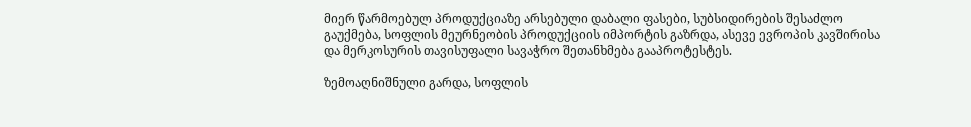მიერ წარმოებულ პროდუქციაზე არსებული დაბალი ფასები, სუბსიდირების შესაძლო გაუქმება, სოფლის მეურნეობის პროდუქციის იმპორტის გაზრდა, ასევე ევროპის კავშირისა და მერკოსურის თავისუფალი სავაჭრო შეთანხმება გააპროტესტეს.

ზემოაღნიშნული გარდა, სოფლის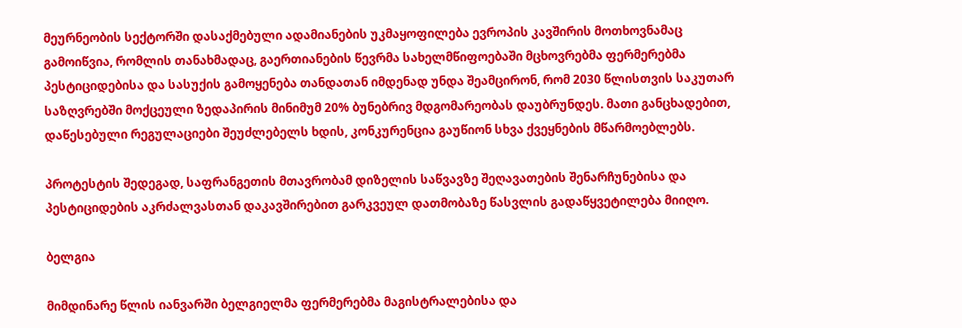მეურნეობის სექტორში დასაქმებული ადამიანების უკმაყოფილება ევროპის კავშირის მოთხოვნამაც გამოიწვია, რომლის თანახმადაც, გაერთიანების წევრმა სახელმწიფოებაში მცხოვრებმა ფერმერებმა პესტიციდებისა და სასუქის გამოყენება თანდათან იმდენად უნდა შეამცირონ, რომ 2030 წლისთვის საკუთარ საზღვრებში მოქცეული ზედაპირის მინიმუმ 20% ბუნებრივ მდგომარეობას დაუბრუნდეს. მათი განცხადებით, დაწესებული რეგულაციები შეუძლებელს ხდის, კონკურენცია გაუწიონ სხვა ქვეყნების მწარმოებლებს.

პროტესტის შედეგად, საფრანგეთის მთავრობამ დიზელის საწვავზე შეღავათების შენარჩუნებისა და პესტიციდების აკრძალვასთან დაკავშირებით გარკვეულ დათმობაზე წასვლის გადაწყვეტილება მიიღო.

ბელგია

მიმდინარე წლის იანვარში ბელგიელმა ფერმერებმა მაგისტრალებისა და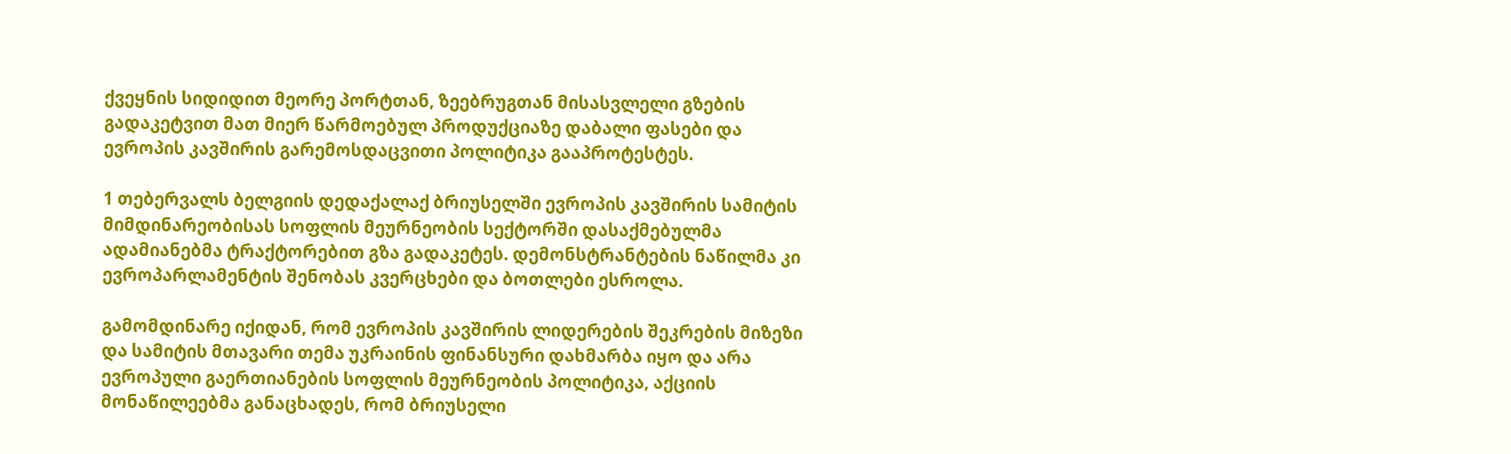ქვეყნის სიდიდით მეორე პორტთან, ზეებრუგთან მისასვლელი გზების გადაკეტვით მათ მიერ წარმოებულ პროდუქციაზე დაბალი ფასები და ევროპის კავშირის გარემოსდაცვითი პოლიტიკა გააპროტესტეს.

1 თებერვალს ბელგიის დედაქალაქ ბრიუსელში ევროპის კავშირის სამიტის მიმდინარეობისას სოფლის მეურნეობის სექტორში დასაქმებულმა ადამიანებმა ტრაქტორებით გზა გადაკეტეს. დემონსტრანტების ნაწილმა კი ევროპარლამენტის შენობას კვერცხები და ბოთლები ესროლა.

გამომდინარე იქიდან, რომ ევროპის კავშირის ლიდერების შეკრების მიზეზი და სამიტის მთავარი თემა უკრაინის ფინანსური დახმარბა იყო და არა ევროპული გაერთიანების სოფლის მეურნეობის პოლიტიკა, აქციის მონაწილეებმა განაცხადეს, რომ ბრიუსელი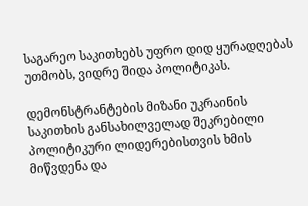საგარეო საკითხებს უფრო დიდ ყურადღებას უთმობს, ვიდრე შიდა პოლიტიკას.

დემონსტრანტების მიზანი უკრაინის საკითხის განსახილველად შეკრებილი პოლიტიკური ლიდერებისთვის ხმის მიწვდენა და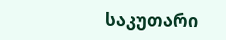საკუთარი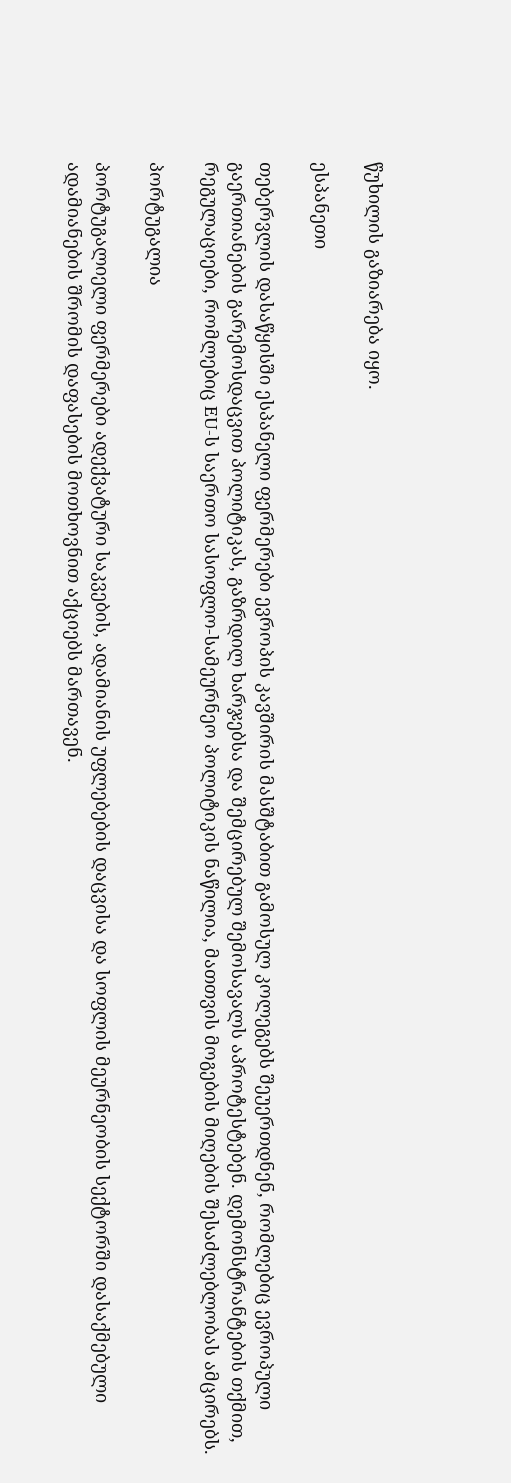წუხილის გაზიარება იყო.

ესპანეთი

თებერვლის დასაწყისში ესპანელი ფერმერები ევროპის კავშირის მასშტაბით გამოსულ კოლეგებს შეუერთდნენ, რომლებიც ევროპული გაერთიანების გარემოსდაცვით პოლიტიკას, გაზრდილ ხარჯებსა და შემცირებულ შემოსავალს აპროტესტებენ. დემონსტრანტების თქმით, რეგულაციები, რომლებიც EU-ს საერთო სასოფლო-სამეურნეო პოლიტიკის ნაწილია, მათთვის მოგების მიღების შესაძლებლობას ამცირებს.

პორტუგალია

პორტუგალიელი ფერმერები ადექვატური საკვების, ადამიანის უფლებების დაცვისა და სოფლის მეურნეობის სექტორში დასაქმებული ადამიანების შრომის დაფასების მოთხოვნით აქციებს მართავენ.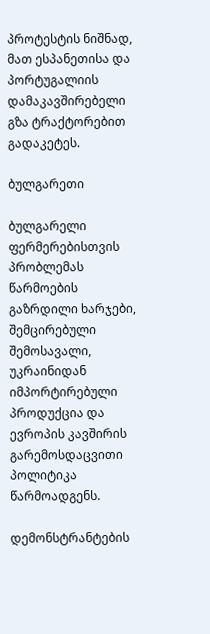პროტესტის ნიშნად, მათ ესპანეთისა და პორტუგალიის დამაკავშირებელი გზა ტრაქტორებით გადაკეტეს.

ბულგარეთი

ბულგარელი ფერმერებისთვის პრობლემას წარმოების გაზრდილი ხარჯები, შემცირებული შემოსავალი, უკრაინიდან იმპორტირებული პროდუქცია და ევროპის კავშირის გარემოსდაცვითი პოლიტიკა წარმოადგენს.

დემონსტრანტების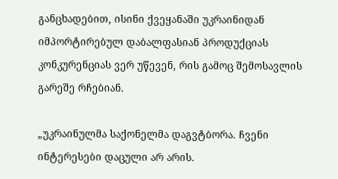განცხადებით, ისინი ქვეყანაში უკრაინიდან იმპორტირებულ დაბალფასიან პროდუქციას კონკურენციას ვერ უწევენ, რის გამოც შემოსავლის გარეშე რჩებიან.

„უკრაინულმა საქონელმა დაგვტბორა. ჩვენი ინტერესები დაცული არ არის.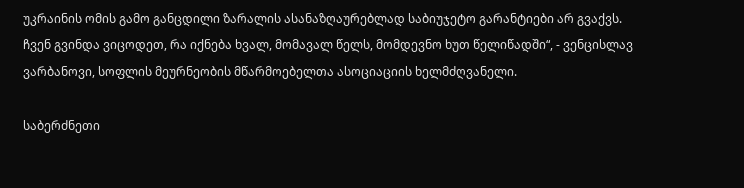უკრაინის ომის გამო განცდილი ზარალის ასანაზღაურებლად საბიუჯეტო გარანტიები არ გვაქვს. ჩვენ გვინდა ვიცოდეთ, რა იქნება ხვალ, მომავალ წელს, მომდევნო ხუთ წელიწადში“, - ვენცისლავ ვარბანოვი, სოფლის მეურნეობის მწარმოებელთა ასოციაციის ხელმძღვანელი.

საბერძნეთი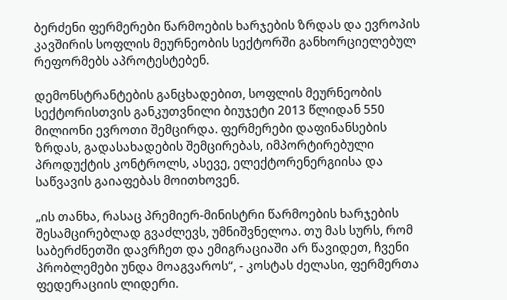ბერძენი ფერმერები წარმოების ხარჯების ზრდას და ევროპის კავშირის სოფლის მეურნეობის სექტორში განხორციელებულ რეფორმებს აპროტესტებენ.

დემონსტრანტების განცხადებით, სოფლის მეურნეობის სექტორისთვის განკუთვნილი ბიუჯეტი 2013 წლიდან 550 მილიონი ევროთი შემცირდა. ფერმერები დაფინანსების ზრდას, გადასახადების შემცირებას, იმპორტირებული პროდუქტის კონტროლს, ასევე, ელექტორენერგიისა და საწვავის გაიაფებას მოითხოვენ.

„ის თანხა, რასაც პრემიერ-მინისტრი წარმოების ხარჯების შესამცირებლად გვაძლევს, უმნიშვნელოა. თუ მას სურს, რომ საბერძნეთში დავრჩეთ და ემიგრაციაში არ წავიდეთ, ჩვენი პრობლემები უნდა მოაგვაროს“, - კოსტას ძელასი, ფერმერთა ფედერაციის ლიდერი.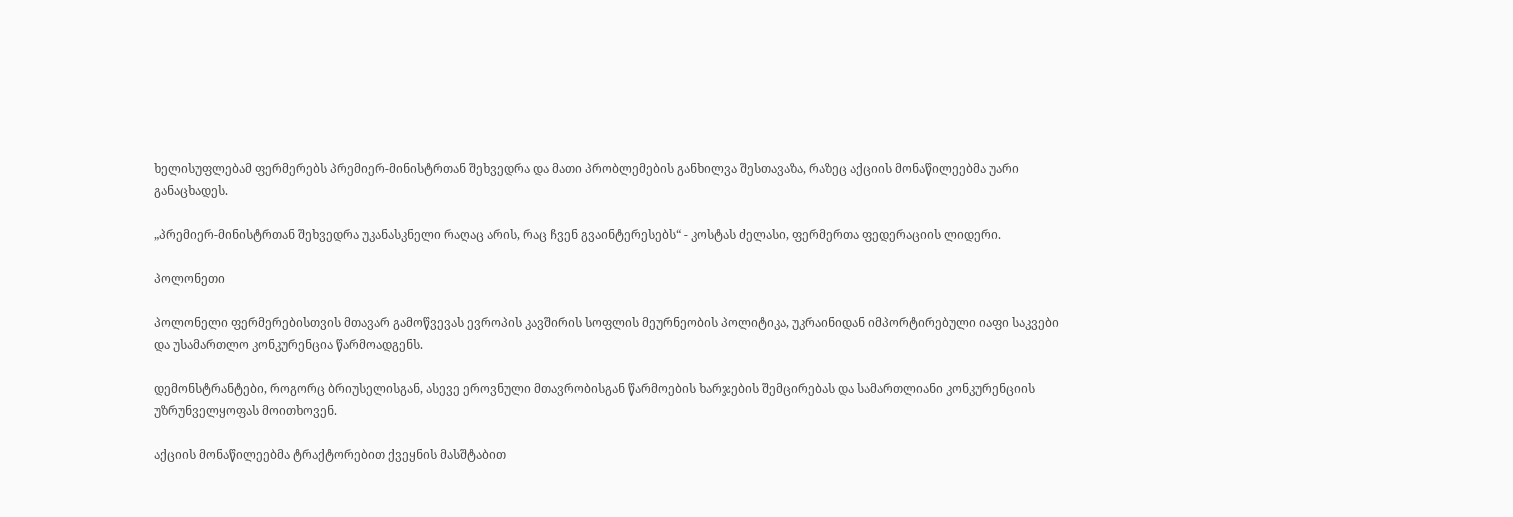ხელისუფლებამ ფერმერებს პრემიერ-მინისტრთან შეხვედრა და მათი პრობლემების განხილვა შესთავაზა, რაზეც აქციის მონაწილეებმა უარი განაცხადეს.

„პრემიერ-მინისტრთან შეხვედრა უკანასკნელი რაღაც არის, რაც ჩვენ გვაინტერესებს“ - კოსტას ძელასი, ფერმერთა ფედერაციის ლიდერი.

პოლონეთი

პოლონელი ფერმერებისთვის მთავარ გამოწვევას ევროპის კავშირის სოფლის მეურნეობის პოლიტიკა, უკრაინიდან იმპორტირებული იაფი საკვები და უსამართლო კონკურენცია წარმოადგენს.

დემონსტრანტები, როგორც ბრიუსელისგან, ასევე ეროვნული მთავრობისგან წარმოების ხარჯების შემცირებას და სამართლიანი კონკურენციის უზრუნველყოფას მოითხოვენ.

აქციის მონაწილეებმა ტრაქტორებით ქვეყნის მასშტაბით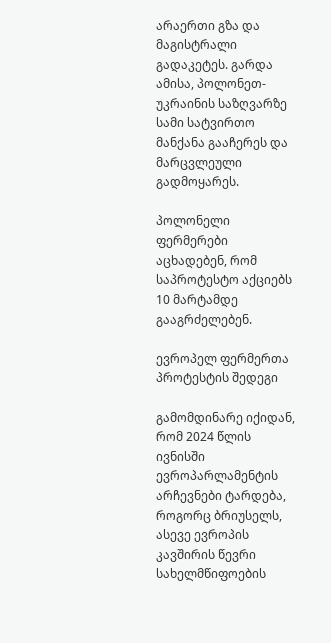არაერთი გზა და მაგისტრალი გადაკეტეს. გარდა ამისა, პოლონეთ-უკრაინის საზღვარზე სამი სატვირთო მანქანა გააჩერეს და მარცვლეული გადმოყარეს.

პოლონელი ფერმერები აცხადებენ, რომ საპროტესტო აქციებს 10 მარტამდე გააგრძელებენ.

ევროპელ ფერმერთა პროტესტის შედეგი

გამომდინარე იქიდან, რომ 2024 წლის ივნისში ევროპარლამენტის არჩევნები ტარდება, როგორც ბრიუსელს, ასევე ევროპის კავშირის წევრი სახელმწიფოების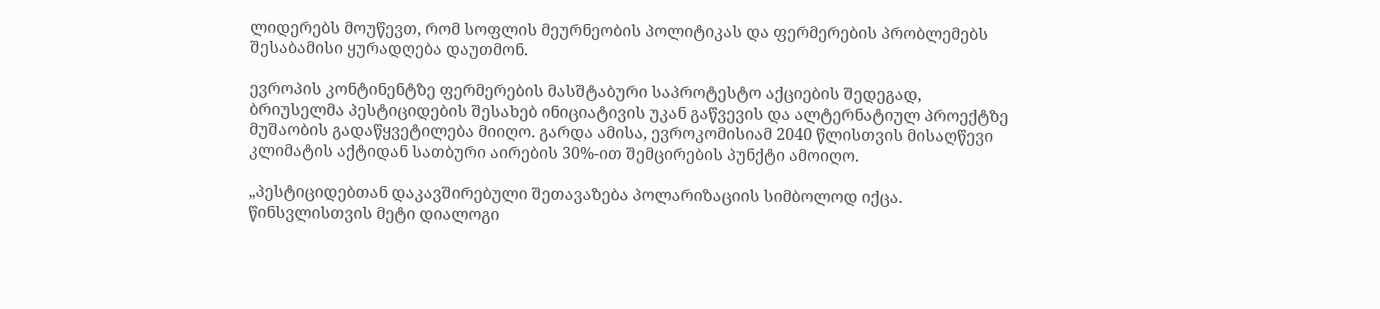ლიდერებს მოუწევთ, რომ სოფლის მეურნეობის პოლიტიკას და ფერმერების პრობლემებს შესაბამისი ყურადღება დაუთმონ.

ევროპის კონტინენტზე ფერმერების მასშტაბური საპროტესტო აქციების შედეგად, ბრიუსელმა პესტიციდების შესახებ ინიციატივის უკან გაწვევის და ალტერნატიულ პროექტზე მუშაობის გადაწყვეტილება მიიღო. გარდა ამისა, ევროკომისიამ 2040 წლისთვის მისაღწევი კლიმატის აქტიდან სათბური აირების 30%-ით შემცირების პუნქტი ამოიღო.

„პესტიციდებთან დაკავშირებული შეთავაზება პოლარიზაციის სიმბოლოდ იქცა. წინსვლისთვის მეტი დიალოგი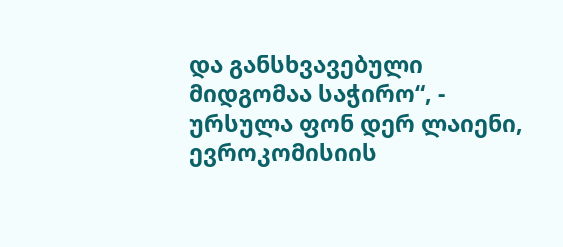და განსხვავებული მიდგომაა საჭირო“, - ურსულა ფონ დერ ლაიენი, ევროკომისიის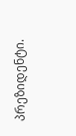პრეზიდენტი.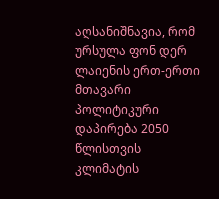აღსანიშნავია, რომ ურსულა ფონ დერ ლაიენის ერთ-ერთი მთავარი პოლიტიკური დაპირება 2050 წლისთვის კლიმატის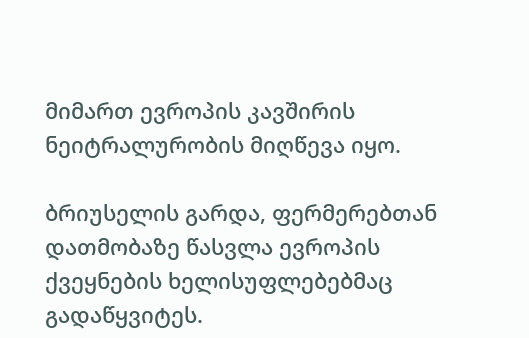მიმართ ევროპის კავშირის ნეიტრალურობის მიღწევა იყო.

ბრიუსელის გარდა, ფერმერებთან დათმობაზე წასვლა ევროპის ქვეყნების ხელისუფლებებმაც გადაწყვიტეს.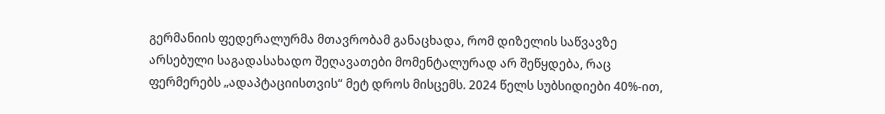გერმანიის ფედერალურმა მთავრობამ განაცხადა, რომ დიზელის საწვავზე არსებული საგადასახადო შეღავათები მომენტალურად არ შეწყდება, რაც ფერმერებს „ადაპტაციისთვის“ მეტ დროს მისცემს. 2024 წელს სუბსიდიები 40%-ით,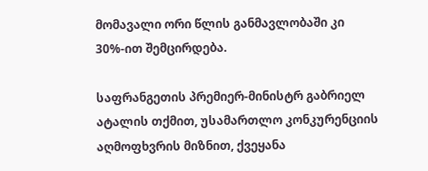მომავალი ორი წლის განმავლობაში კი 30%-ით შემცირდება.

საფრანგეთის პრემიერ-მინისტრ გაბრიელ ატალის თქმით, უსამართლო კონკურენციის აღმოფხვრის მიზნით, ქვეყანა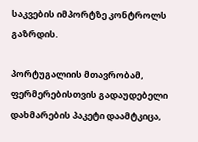საკვების იმპორტზე კონტროლს გაზრდის.

პორტუგალიის მთავრობამ, ფერმერებისთვის გადაუდებელი დახმარების პაკეტი დაამტკიცა,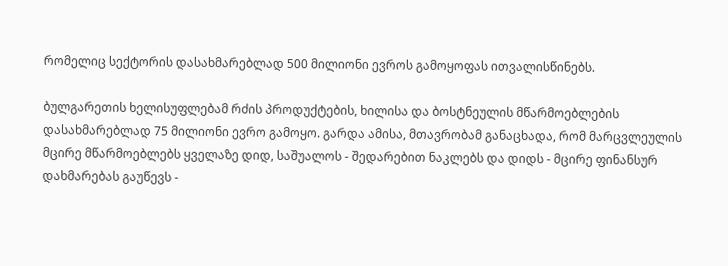რომელიც სექტორის დასახმარებლად 500 მილიონი ევროს გამოყოფას ითვალისწინებს.

ბულგარეთის ხელისუფლებამ რძის პროდუქტების, ხილისა და ბოსტნეულის მწარმოებლების დასახმარებლად 75 მილიონი ევრო გამოყო. გარდა ამისა, მთავრობამ განაცხადა, რომ მარცვლეულის მცირე მწარმოებლებს ყველაზე დიდ, საშუალოს - შედარებით ნაკლებს და დიდს - მცირე ფინანსურ დახმარებას გაუწევს -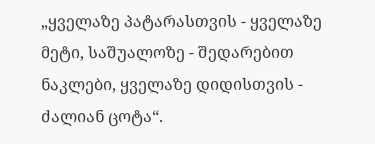„ყველაზე პატარასთვის - ყველაზე მეტი, საშუალოზე - შედარებით ნაკლები, ყველაზე დიდისთვის - ძალიან ცოტა“.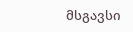მსგავსი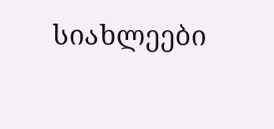სიახლეები